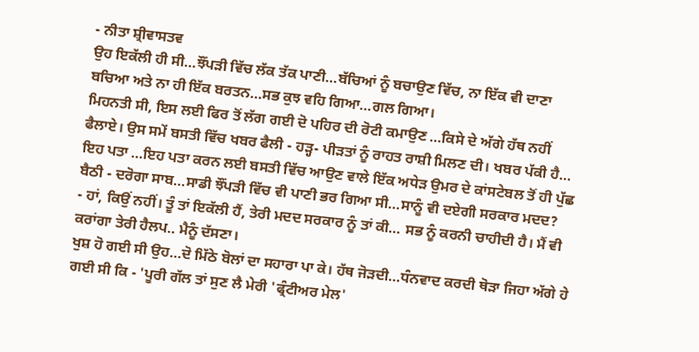- ਨੀਤਾ ਸ਼੍ਰੀਵਾਸਤਵ
ਉਹ ਇਕੱਲੀ ਹੀ ਸੀ...ਝੌਂਪੜੀ ਵਿੱਚ ਲੱਕ ਤੱਕ ਪਾਣੀ...ਬੱਚਿਆਂ ਨੂੰ ਬਚਾਉਣ ਵਿੱਚ, ਨਾ ਇੱਕ ਵੀ ਦਾਣਾ ਬਚਿਆ ਅਤੇ ਨਾ ਹੀ ਇੱਕ ਬਰਤਨ...ਸਭ ਕੁਝ ਵਹਿ ਗਿਆ...ਗਲ ਗਿਆ।
ਮਿਹਨਤੀ ਸੀ, ਇਸ ਲਈ ਫਿਰ ਤੋਂ ਲੱਗ ਗਈ ਦੋ ਪਹਿਰ ਦੀ ਰੋਟੀ ਕਮਾਉਣ ...ਕਿਸੇ ਦੇ ਅੱਗੇ ਹੱਥ ਨਹੀਂ ਫੈਲਾਏ। ਉਸ ਸਮੇਂ ਬਸਤੀ ਵਿੱਚ ਖਬਰ ਫੈਲੀ - ਹੜ੍ਹ- ਪੀੜਤਾਂ ਨੂੰ ਰਾਹਤ ਰਾਸ਼ੀ ਮਿਲਣ ਦੀ। ਖਬਰ ਪੱਕੀ ਹੈ... ਇਹ ਪਤਾ ...ਇਹ ਪਤਾ ਕਰਨ ਲਈ ਬਸਤੀ ਵਿੱਚ ਆਉਣ ਵਾਲੇ ਇੱਕ ਅਧੇੜ ਉਮਰ ਦੇ ਕਾਂਸਟੇਬਲ ਤੋਂ ਹੀ ਪੁੱਛ ਬੈਠੀ - ਦਰੋਗਾ ਸਾਬ...ਸਾਡੀ ਝੌਂਪੜੀ ਵਿੱਚ ਵੀ ਪਾਣੀ ਭਰ ਗਿਆ ਸੀ...ਸਾਨੂੰ ਵੀ ਦਏਗੀ ਸਰਕਾਰ ਮਦਦ?
- ਹਾਂ, ਕਿਉਂ ਨਹੀਂ। ਤੂੰ ਤਾਂ ਇਕੱਲੀ ਹੈਂ, ਤੇਰੀ ਮਦਦ ਸਰਕਾਰ ਨੂੰ ਤਾਂ ਕੀ... ਸਭ ਨੂੰ ਕਰਨੀ ਚਾਹੀਦੀ ਹੈ। ਮੈਂ ਵੀ ਕਰਾਂਗਾ ਤੇਰੀ ਹੈਲਪ.. ਮੈਨੂੰ ਦੱਸਣਾ।
ਖੁਸ਼ ਹੋ ਗਈ ਸੀ ਉਹ...ਦੋ ਮਿੱਠੇ ਬੋਲਾਂ ਦਾ ਸਹਾਰਾ ਪਾ ਕੇ। ਹੱਥ ਜੋੜਦੀ...ਧੰਨਵਾਦ ਕਰਦੀ ਥੋੜਾ ਜਿਹਾ ਅੱਗੇ ਹੇ ਗਈ ਸੀ ਕਿ - 'ਪੂਰੀ ਗੱਲ ਤਾਂ ਸੁਣ ਲੈ ਮੇਰੀ 'ਫ੍ਰੰਟੀਅਰ ਮੇਲ'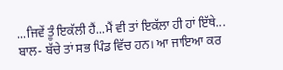...ਜਿਵੇਂ ਤੂੰ ਇਕੱਲੀ ਹੈਂ...ਮੈਂ ਵੀ ਤਾਂ ਇਕੱਲਾ ਹੀ ਹਾਂ ਇੱਥੇ... ਬਾਲ- ਬੱਚੇ ਤਾਂ ਸਭ ਪਿੰਡ ਵਿੱਚ ਹਨ। ਆ ਜਾਇਆ ਕਰ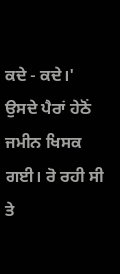ਕਦੇ - ਕਦੇ।'
ਉਸਦੇ ਪੈਰਾਂ ਹੇਠੋਂ ਜਮੀਨ ਖਿਸਕ ਗਈ। ਰੋ ਰਹੀ ਸੀ ਤੇ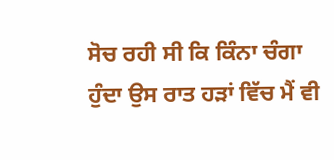ਸੋਚ ਰਹੀ ਸੀ ਕਿ ਕਿੰਨਾ ਚੰਗਾ ਹੁੰਦਾ ਉਸ ਰਾਤ ਹੜਾਂ ਵਿੱਚ ਮੈਂ ਵੀ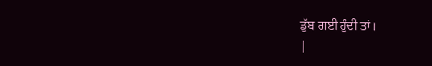ਡੁੱਬ ਗਈ ਹੁੰਦੀ ਤਾਂ।
|